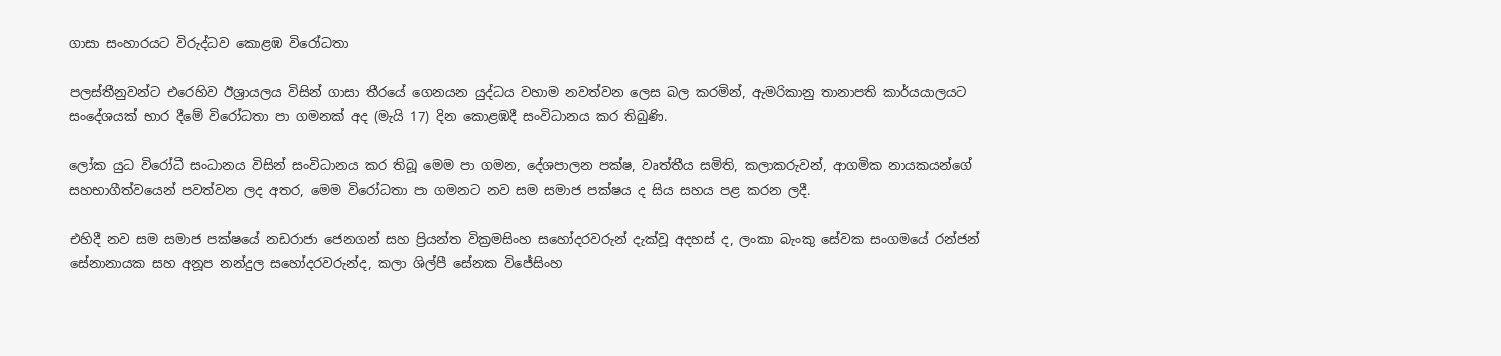ගාසා සංහාරයට විරුද්ධව කොළඹ විරෝධතා

පලස්තීනුවන්ට එරෙහිව ඊශ්‍රායලය විසින් ගාසා තීරයේ ගෙනයන යුද්ධය වහාම නවත්වන ලෙස බල කරමින්, ඇමරිකානු තානාපති කාර්යයාලයට සංදේශයක් භාර දීමේ විරෝධතා පා ගමනක් අද (මැයි 17) දින කොළඹදී සංවිධානය කර තිබුණි.

ලෝක යුධ විරෝධී සංධානය විසින් සංවිධානය කර තිබූ මෙම පා ගමන, දේශපාලන පක්ෂ, වෘත්තීය සමිති, කලාකරුවන්, ආගමික නායකයන්ගේ සහභාගීත්වයෙන් පවත්වන ලද අතර, මෙම විරෝධතා පා ගමනට නව සම සමාජ පක්ෂය ද සිය සහය පළ කරන ලදී.

එහිදී නව සම සමාජ පක්ෂයේ නඩරාජා ජෙනගන් සහ ප්‍රියන්ත වික්‍රමසිංහ සහෝදරවරුන් දැක්වූ අදහස් ද, ලංකා බැංකු සේවක සංගමයේ රන්ජන් සේනානායක සහ අනූප නන්දුල සහෝදරවරුන්ද, කලා ශිල්පී සේනක විජේසිංහ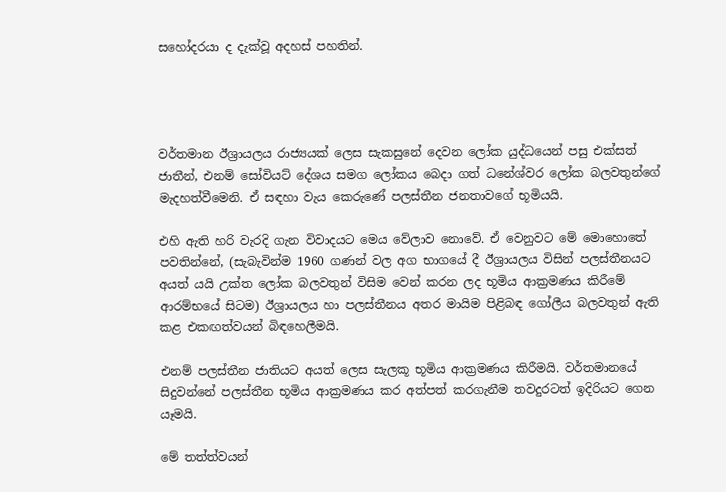සහෝදරයා ද දැක්වූ අදහස් පහතින්.




වර්තමාන ඊශ්‍රායලය රාජ්‍යයක් ලෙස සැකසුනේ දෙවන ලෝක යුද්ධයෙන් පසු එක්සත් ජාතීන්, එනම් සෝවියට් දේශය සමග ලෝකය බෙදා ගත් ධනේශ්වර ලෝක බලවතුන්ගේ මැදහත්වීමෙනි. ඒ සඳහා වැය කෙරුණේ පලස්තීන ජනතාවගේ භූමියයි.

එහි ඇති හරි වැරදි ගැන විවාදයට මෙය වේලාව නොවේ. ඒ වෙනුවට මේ මොහොතේ පවතින්නේ, (සැබැවින්ම 1960 ගණන් වල අග භාගයේ දී ඊශ්‍රායලය විසින් පලස්තීනයට අයත් යයි උක්ත ලෝක බලවතුන් විසිම වෙන් කරන ලද භූමිය ආක්‍රමණය කිරීමේ ආරම්භයේ සිටම) ඊශ්‍රායලය හා පලස්තීනය අතර මායිම පිළිබඳ ගෝලීය බලවතුන් ඇති කළ එකඟත්වයන් බිඳහෙලීමයි.

එනම් පලස්තීන ජාතියට අයත් ලෙස සැලකූ භූමිය ආක්‍රමණය කිරීමයි. වර්තමානයේ සිදුවන්නේ පලස්තීන භූමිය ආක්‍රමණය කර අත්පත් කරගැනීම තවදුරටත් ඉදිරියට ගෙන යෑමයි.

මේ තත්ත්වයන්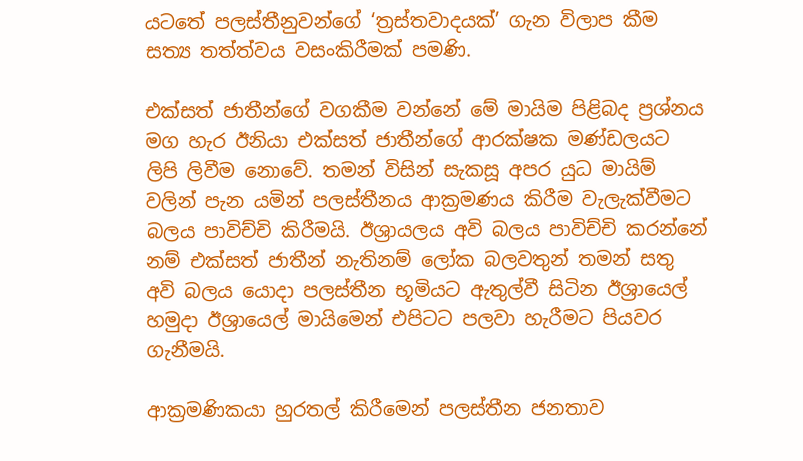යටතේ පලස්තීනුවන්ගේ ‘ත්‍රස්තවාදයක්’ ගැන විලාප කීම සත්‍ය තත්ත්වය වසංකිරීමක් පමණි.

එක්සත් ජාතීන්ගේ වගකීම වන්නේ මේ මායිම පිළිබද ප්‍රශ්නය මග හැර ඊනියා එක්සත් ජාතීන්ගේ ආරක්ෂක මණ්ඩලයට ලිපි ලිවීම නොවේ. තමන් විසින් සැකසූ අපර යුධ මායිම් වලින් පැන යමින් පලස්තීනය ආක්‍රමණය කිරීම වැලැක්වීමට බලය පාවිච්චි කිරීමයි. ඊශ්‍රායලය අවි බලය පාවිච්චි කරන්නේ නම් එක්සත් ජාතීන් නැතිනම් ලෝක බලවතුන් තමන් සතු අවි බලය යොදා පලස්තීන භූමියට ඇතුල්වී සිටින ඊශ්‍රායෙල් හමුදා ඊශ්‍රායෙල් මායිමෙන් එපිටට පලවා හැරීමට පියවර ගැනීමයි.

ආක්‍රමණිකයා හුරතල් කිරීමෙන් පලස්තීන ජනතාව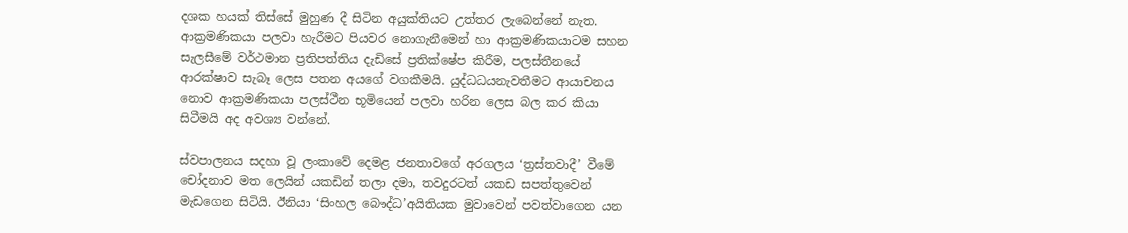දශක හයක් තිස්සේ මුහුණ දී සිටින අයුක්තියට උත්තර ලැබෙන්නේ නැත. ආක්‍රමණිකයා පලවා හැරීමට පියවර නොගැනීමෙන් හා ආක්‍රමණිකයාටම සහන සැලසීමේ වර්ථමාන ප්‍රතිපත්තිය දැඩිසේ ප්‍රතික්ෂේප කිරීම, පලස්තීනයේ ආරක්ෂාව සැබෑ ලෙස පතන අයගේ වගකීමයි. යුද්ධධයනැවතීමට ආයාචනය නොව ආක්‍රමණිකයා පලස්ථීන භූමියෙන් පලවා හරින ලෙස බල කර කියා සිටීමයි අද අවශ්‍ය වන්නේ.

ස්වපාලනය සදහා වූ ලංකාවේ දෙමළ ජනතාවගේ අරගලය ‘ත්‍රස්තවාදී’ වීමේ චෝදනාව මත ලෙයින් යකඩින් තලා දමා, තවදුරටත් යකඩ සපත්තුවෙන් මැඩගෙන සිටියි. ඊනියා ‘සිංහල බෞද්ධ’අයිතියක මුවාවෙන් පවත්වාගෙන යන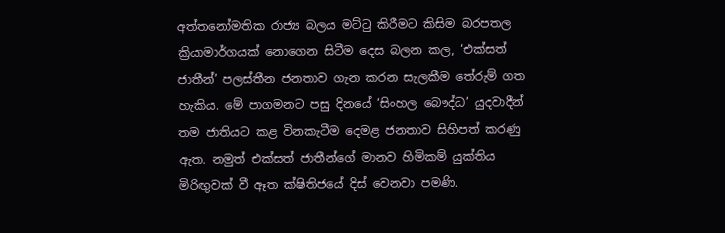අත්තනෝමතික රාජ්‍ය බලය මට්ටු කිරීමට කිසිම බරපතල ක්‍රියාමාර්ගයක් නොගෙන සිටීම දෙස බලන කල, ‘එක්සත් ජාතීන්’ පලස්තීන ජනතාව ගැන කරන සැලකීම තේරුම් ගත හැකිය. මේ පාගමනට පසු දිනයේ ‘සිංහල බෞද්ධ’ යුදවාදීන් තම ජාතියට කළ විනකැටීම දෙමළ ජනතාව සිහිපත් කරණු ඇත. නමුත් එක්සත් ජාතීන්ගේ මානව හිමිකම් යුක්තිය මිරිඟුවක් වී ඈත ක්ෂිතිජයේ දිස් වෙනවා පමණි.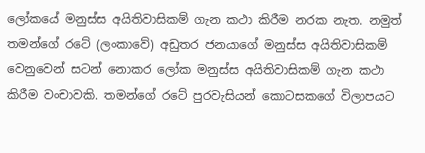ලෝකයේ මනුස්ස අයිතිවාසිකම් ගැන කථා කිරීම නරක නැත. නමුත් තමන්ගේ රටේ (ලංකාවේ) අඩුතර ජනයාගේ මනුස්ස අයිතිවාසිකම් වෙනුවෙන් සටන් නොකර ලෝක මනුස්ස අයිතිවාසිකම් ගැන කථා කිරීම වංචාවකි. තමන්ගේ රටේ පුරවැසියන් කොටසකගේ විලාපයට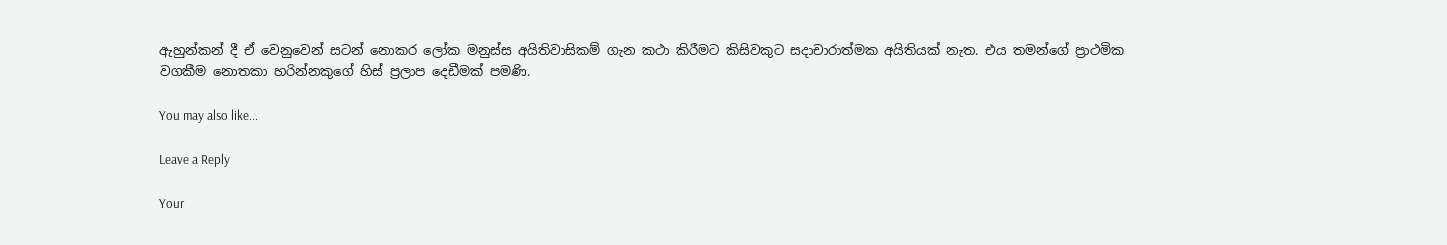ඇහුන්කන් දී ඒ වෙනුවෙන් සටන් නොකර ලෝක මනුස්ස අයිතිවාසිකම් ගැන කථා කිරීමට කිසිවකුට සදාචාරාත්මක අයිතියක් නැත. එය තමන්ගේ ප්‍රාථමික වගකීම නොතකා හරින්නකුගේ හිස් ප්‍රලාප දෙඩීමක් පමණි.

You may also like...

Leave a Reply

Your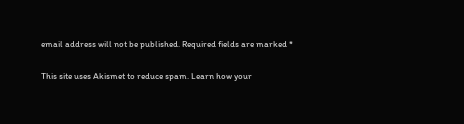email address will not be published. Required fields are marked *

This site uses Akismet to reduce spam. Learn how your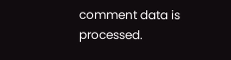comment data is processed.